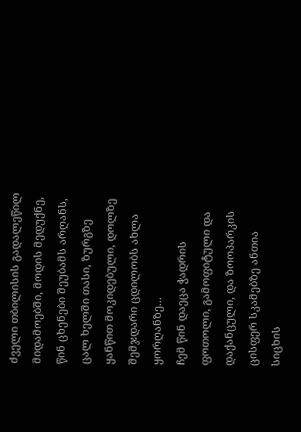ძველი თბილისის გადალეწილ მიდამოებში, მოდის მედუქნე, წინ ცხენები შეუბამს არღანს, ცალ ხელში თასი, ზურგზე ყანწით მოკიდებული, დოლზე შემჯდარი ცდილობს ახლა ყორღანზე...
ჩემ წინ დაეცა ჭადრის ფოთოლი, გამოფიტული და დაქანცული, და ზოოპარკის ცისფერ სკამებზე ანთია სიცხის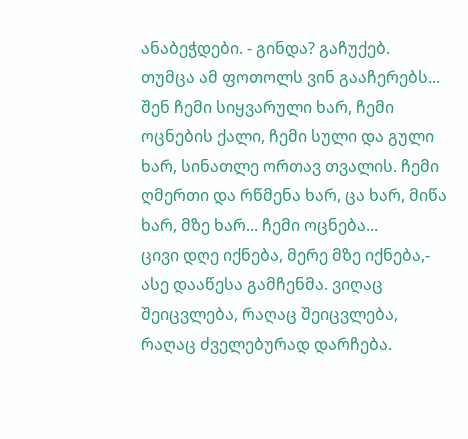ანაბეჭდები. - გინდა? გაჩუქებ. თუმცა ამ ფოთოლს ვინ გააჩერებს...
შენ ჩემი სიყვარული ხარ, ჩემი ოცნების ქალი, ჩემი სული და გული ხარ, სინათლე ორთავ თვალის. ჩემი ღმერთი და რწმენა ხარ, ცა ხარ, მიწა ხარ, მზე ხარ... ჩემი ოცნება...
ცივი დღე იქნება, მერე მზე იქნება,- ასე დააწესა გამჩენმა. ვიღაც შეიცვლება, რაღაც შეიცვლება, რაღაც ძველებურად დარჩება.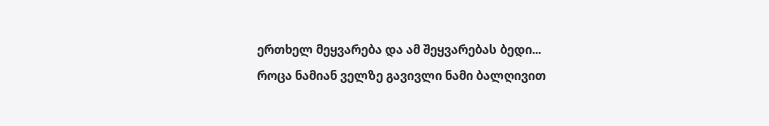ერთხელ მეყვარება და ამ შეყვარებას ბედი...
როცა ნამიან ველზე გავივლი ნამი ბალღივით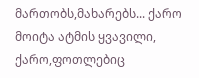მართობს,მახარებს... ქარო მოიტა ატმის ყვავილი, ქარო,ფოთლებიც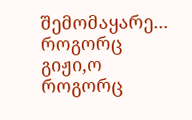შემომაყარე... როგორც გიჟი,ო როგორც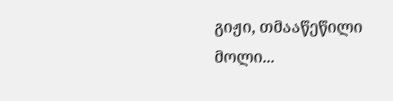გიჟი, თმააწეწილი მოლი...